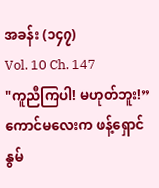အခန်း (၁၄၇)
Vol. 10 Ch. 147
"ကူညီကြပါ! မဟုတ်ဘူး!” ကောင်မလေးက ဖန့်ရှောင်နွမ်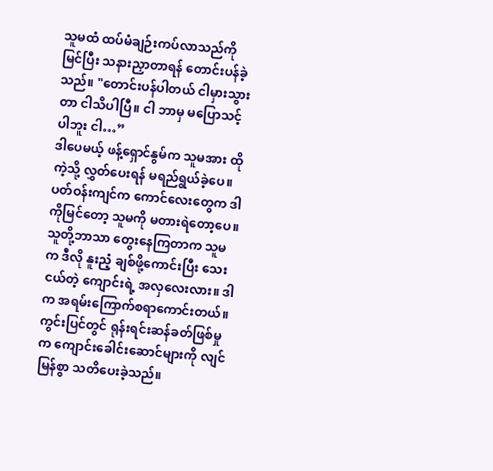သူမထံ ထပ်မံချဉ်းကပ်လာသည်ကိုမြင်ပြီး သနားညှာတာရန် တောင်းပန်ခဲ့သည်။ "တောင်းပန်ပါတယ် ငါမှားသွားတာ ငါသိပါပြီ။ ငါ ဘာမှ မပြောသင့်ပါဘူး ငါ…”
ဒါပေမယ့် ဖန့်ရှောင်နွမ်က သူမအား ထိုကဲ့သို့ လွှတ်ပေးရန် မရည်ရွယ်ခဲ့ပေ။
ပတ်ဝန်းကျင်က ကောင်လေးတွေက ဒါကိုမြင်တော့ သူမကို မတားရဲတော့ပေ။ သူတို့ဘာသာ တွေးနေကြတာက သူမက ဒီလို နူးညံ့ ချစ်ဖို့ကောင်းပြီး သေးငယ်တဲ့ ကျောင်းရဲ့ အလှလေးလား။ ဒါက အရမ်းကြောက်စရာကောင်းတယ်။
ကွင်းပြင်တွင် ရုန်းရင်းဆန်ခတ်ဖြစ်မှုက ကျောင်းခေါင်းဆောင်များကို လျင်မြန်စွာ သတိပေးခဲ့သည်။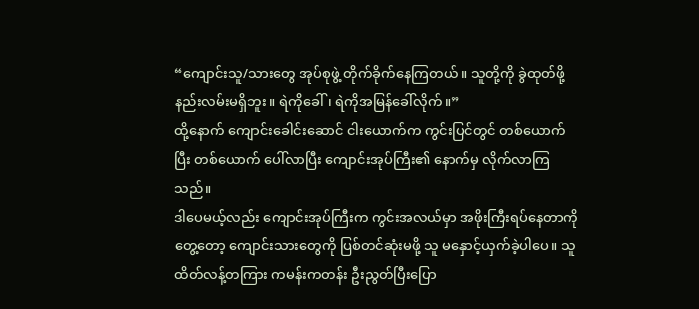“ကျောင်းသူ/သားတွေ အုပ်စုဖွဲ့ တိုက်ခိုက်နေကြတယ်။ သူတို့ကို ခွဲထုတ်ဖို့ နည်းလမ်းမရှိဘူး။ ရဲကိုခေါ်၊ ရဲကိုအမြန်ခေါ်လိုက်။”
ထို့နောက် ကျောင်းခေါင်းဆောင် ငါးယောက်က ကွင်းပြင်တွင် တစ်ယောက်ပြီး တစ်ယောက် ပေါ်လာပြီး ကျောင်းအုပ်ကြီး၏ နောက်မှ လိုက်လာကြသည်။
ဒါပေမယ့်လည်း ကျောင်းအုပ်ကြီးက ကွင်းအလယ်မှာ အဖိုးကြီးရပ်နေတာကို တွေ့တော့ ကျောင်းသားတွေကို ပြစ်တင်ဆုံးမဖို့ သူ မနှောင့်ယှက်ခဲ့ပါပေ။ သူ ထိတ်လန့်တကြား ကမန်းကတန်း ဦးညွတ်ပြီးပြော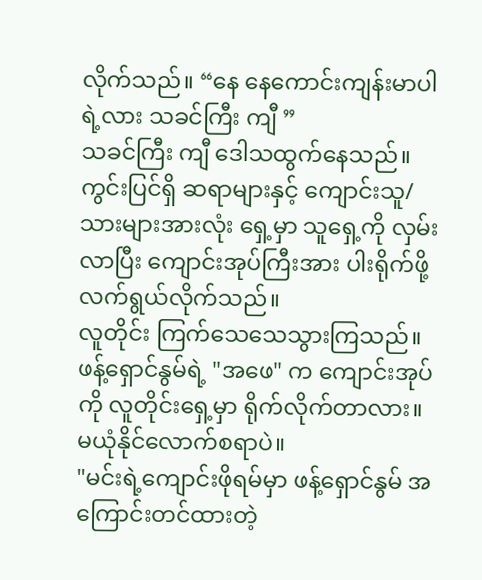လိုက်သည်။ “နေ နေကောင်းကျန်းမာပါရဲ့လား သခင်ကြီး ကျီ ”
သခင်ကြီး ကျီ ဒေါသထွက်နေသည်။ ကွင်းပြင်ရှိ ဆရာများနှင့် ကျောင်းသူ/သားများအားလုံး ရှေ့မှာ သူရှေ့ကို လှမ်းလာပြီး ကျောင်းအုပ်ကြီးအား ပါးရိုက်ဖို့လက်ရွယ်လိုက်သည်။
လူတိုင်း ကြက်သေသေသွားကြသည်။ ဖန့်ရှောင်နွမ်ရဲ့ "အဖေ" က ကျောင်းအုပ်ကို လူတိုင်းရှေ့မှာ ရိုက်လိုက်တာလား။ မယုံနိုင်လောက်စရာပဲ။
"မင်းရဲ့ကျောင်းဖိုရမ်မှာ ဖန့်ရှောင်နွမ် အကြောင်းတင်ထားတဲ့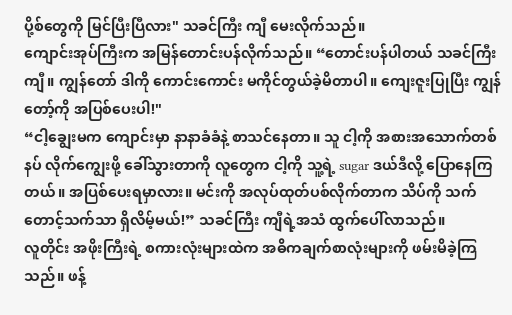ပို့စ်တွေကို မြင်ပြီးပြီလား" သခင်ကြီး ကျီ မေးလိုက်သည်။
ကျောင်းအုပ်ကြီးက အမြန်တောင်းပန်လိုက်သည်။ “တောင်းပန်ပါတယ် သခင်ကြီး ကျီ။ ကျွန်တော် ဒါကို ကောင်းကောင်း မကိုင်တွယ်ခဲ့မိတာပါ။ ကျေးဇူးပြုပြီး ကျွန်တော့်ကို အပြစ်ပေးပါ!"
“ငါ့ချွေးမက ကျောင်းမှာ နာနာခံခံနဲ့ စာသင်နေတာ။ သူ ငါ့ကို အစားအသောက်တစ်နပ် လိုက်ကျွေးဖို့ ခေါ်သွားတာကို လူတွေက ငါ့ကို သူ့ရဲ့ sugar ဒယ်ဒီလို့ ပြောနေကြတယ်။ အပြစ်ပေးရမှာလား။ မင်းကို အလုပ်ထုတ်ပစ်လိုက်တာက သိပ်ကို သက်တောင့်သက်သာ ရှိလိမ့်မယ်!” သခင်ကြီး ကျီရဲ့အသံ ထွက်ပေါ်လာသည်။
လူတိုင်း အဖိုးကြီးရဲ့ စကားလုံးများထဲက အဓိကချက်စာလုံးများကို ဖမ်းမိခဲ့ကြသည်။ ဖန့်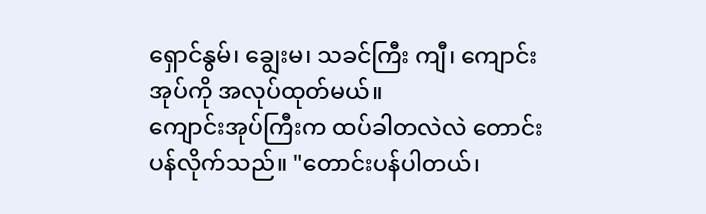ရှောင်နွမ်၊ ချွေးမ၊ သခင်ကြီး ကျီ၊ ကျောင်းအုပ်ကို အလုပ်ထုတ်မယ်။
ကျောင်းအုပ်ကြီးက ထပ်ခါတလဲလဲ တောင်းပန်လိုက်သည်။ "တောင်းပန်ပါတယ်၊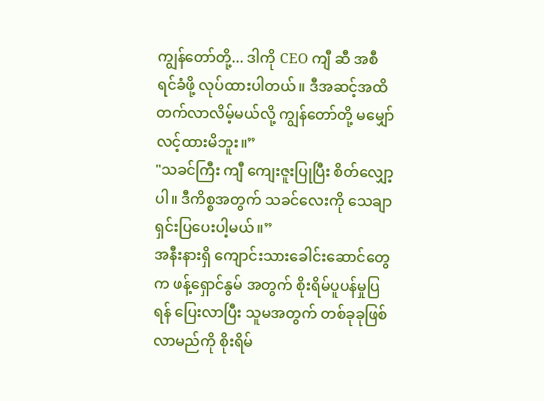ကျွန်တော်တို့... ဒါကို CEO ကျီ ဆီ အစီရင်ခံဖို့ လုပ်ထားပါတယ်။ ဒီအဆင့်အထိ တက်လာလိမ့်မယ်လို့ ကျွန်တော်တို့ မမျှော်လင့်ထားမိဘူး။”
"သခင်ကြီး ကျီ ကျေးဇူးပြုပြီး စိတ်လျှော့ပါ။ ဒီကိစ္စအတွက် သခင်လေးကို သေချာရှင်းပြပေးပါ့မယ်။”
အနီးနားရှိ ကျောင်းသားခေါင်းဆောင်တွေက ဖန့်ရှောင်နွမ် အတွက် စိုးရိမ်ပူပန်မှုပြရန် ပြေးလာပြီး သူမအတွက် တစ်ခုခုဖြစ်လာမည်ကို စိုးရိမ်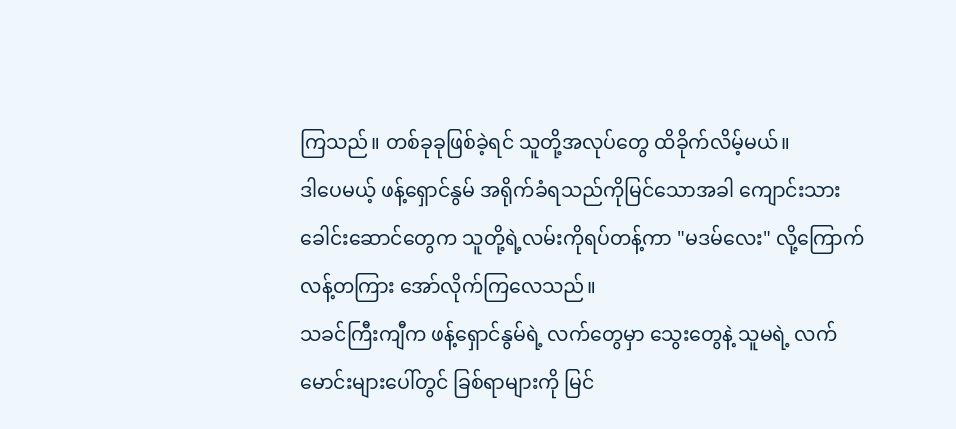ကြသည်။ တစ်ခုခုဖြစ်ခဲ့ရင် သူတို့အလုပ်တွေ ထိခိုက်လိမ့်မယ်။
ဒါပေမယ့် ဖန့်ရှောင်နွမ် အရိုက်ခံရသည်ကိုမြင်သောအခါ ကျောင်းသားခေါင်းဆောင်တွေက သူတို့ရဲ့လမ်းကိုရပ်တန့်ကာ "မဒမ်လေး" လို့ကြောက်လန့်တကြား အော်လိုက်ကြလေသည်။
သခင်ကြီးကျီက ဖန့်ရှောင်နွမ်ရဲ့ လက်တွေမှာ သွေးတွေနဲ့ သူမရဲ့ လက်မောင်းများပေါ်တွင် ခြစ်ရာများကို မြင်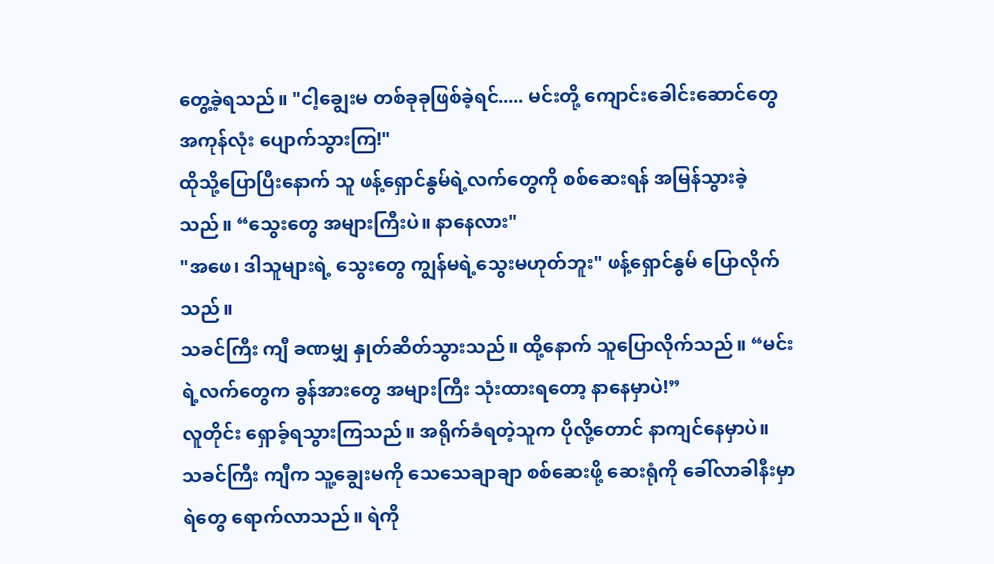တွေ့ခဲ့ရသည်။ "ငါ့ချွေးမ တစ်ခုခုဖြစ်ခဲ့ရင်..... မင်းတို့ ကျောင်းခေါင်းဆောင်တွေ အကုန်လုံး ပျောက်သွားကြ!"
ထိုသို့ပြောပြီးနောက် သူ ဖန့်ရှောင်နွမ်ရဲ့လက်တွေကို စစ်ဆေးရန် အမြန်သွားခဲ့သည်။ “သွေးတွေ အများကြီးပဲ။ နာနေလား"
"အဖေ၊ ဒါသူများရဲ့ သွေးတွေ ကျွန်မရဲ့သွေးမဟုတ်ဘူး" ဖန့်ရှောင်နွမ် ပြောလိုက်သည်။
သခင်ကြီး ကျီ ခဏမျှ နှုတ်ဆိတ်သွားသည်။ ထို့နောက် သူပြောလိုက်သည်။ “မင်းရဲ့လက်တွေက ခွန်အားတွေ အများကြီး သုံးထားရတော့ နာနေမှာပဲ!”
လူတိုင်း ရှောခ့်ရသွားကြသည်။ အရိုက်ခံရတဲ့သူက ပိုလို့တောင် နာကျင်နေမှာပဲ။
သခင်ကြီး ကျီက သူ့ချွေးမကို သေသေချာချာ စစ်ဆေးဖို့ ဆေးရုံကို ခေါ်လာခါနီးမှာ ရဲတွေ ရောက်လာသည်။ ရဲကို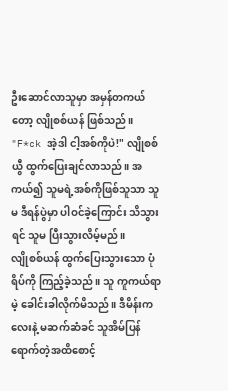ဦးဆောင်လာသူမှာ အမှန်တကယ်တော့ လျိုစစ်ယန် ဖြစ်သည်။
"F*ck အဲ့ဒါ ငါ့အစ်ကိုပဲ!" လျိုစစ်ယွီ ထွက်ပြေးချင်လာသည်။ အကယ်၍ သူမရဲ့အစ်ကိုဖြစ်သူသာ သူမ ဒီရန်ပွဲမှာ ပါဝင်ခဲ့ကြောင်း သိသွားရင် သူမ ပြီးသွားလိမ့်မည်။
လျိုစစ်ယန် ထွက်ပြေးသွားသော ပုံရိပ်ကို ကြည့်ခဲ့သည်။ သူ ကူကယ်ရာမဲ့ ခေါင်းခါလိုက်မိသည်။ ဒီမိန်းကလေးနဲ့ မဆက်ဆံခင် သူအိမ်ပြန်ရောက်တဲ့အထိစောင့်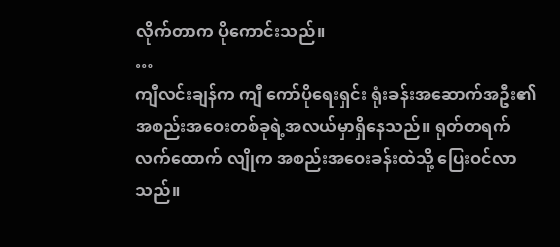လိုက်တာက ပိုကောင်းသည်။
…
ကျီလင်းချန်က ကျီ ကော်ပိုရေးရှင်း ရုံးခန်းအဆောက်အဦး၏ အစည်းအဝေးတစ်ခုရဲ့အလယ်မှာရှိနေသည်။ ရုတ်တရက် လက်ထောက် လျိုက အစည်းအဝေးခန်းထဲသို့ ပြေးဝင်လာသည်။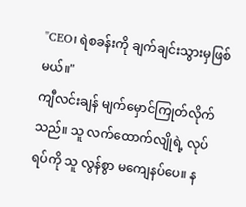"CEO၊ ရဲစခန်းကို ချက်ချင်းသွားမှဖြစ်မယ်။"
ကျီလင်းချန် မျက်မှောင်ကြုတ်လိုက်သည်။ သူ လက်ထောက်လျိုရဲ့ လုပ်ရပ်ကို သူ လွန်စွာ မကျေနပ်ပေ။ န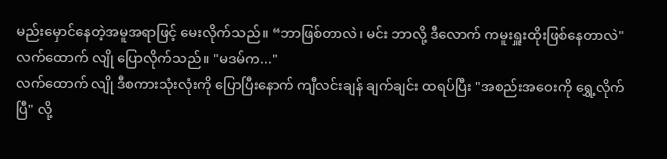မည်းမှောင်နေတဲ့အမူအရာဖြင့် မေးလိုက်သည်။ “ဘာဖြစ်တာလဲ၊ မင်း ဘာလို့ ဒီလောက် ကမူးရှူးထိုးဖြစ်နေတာလဲ"
လက်ထောက် လျို ပြောလိုက်သည်။ "မဒမ်က..."
လက်ထောက် လျို ဒီစကားသုံးလုံးကို ပြောပြီးနောက် ကျီလင်းချန် ချက်ချင်း ထရပ်ပြီး "အစည်းအဝေးကို ရွှေ့လိုက်ပြီ" လို့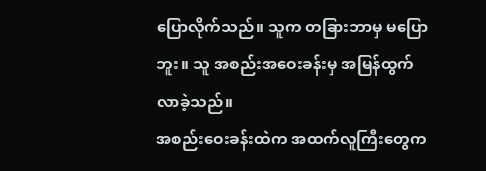ပြောလိုက်သည်။ သူက တခြားဘာမှ မပြောဘူး။ သူ အစည်းအဝေးခန်းမှ အမြန်ထွက်လာခဲ့သည်။
အစည်းဝေးခန်းထဲက အထက်လူကြီးတွေက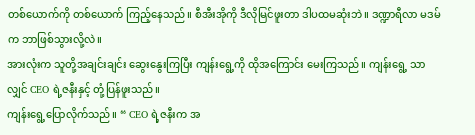တစ်ယောက်ကို တစ်ယောက် ကြည့်နေသည်။ စီအီးအိုကို ဒီလိုမြင်ဖူးတာ ဒါပထမဆုံးဘဲ။ ဒဏ္ဍာရီလာ မဒမ်က ဘာဖြစ်သွားလို့လဲ။
အားလုံးက သူတို့အချင်းချင်း ဆွေးနွေးကြပြီး ကျန်းရွေ့ကို ထိုအကြောင်း မေးကြသည်။ ကျန်းရွေ့ သာလျှင် CEO ရဲ့ဇနီးနှင့် တုံ့ပြန်ဖူးသည်။
ကျန်းရွေ့ပြောလိုက်သည်။ “ CEO ရဲ့ဇနီးက အ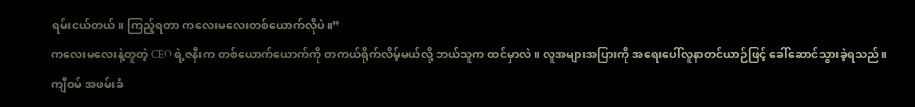ရမ်းငယ်တယ်။ ကြည့်ရတာ ကလေးမလေးတစ်ယောက်လိုပဲ။”
ကလေးမလေးနဲ့တူတဲ့ CEO ရဲ့ဇနီးက တစ်ယောက်ယောက်ကို တကယ်ရိုက်လိမ့်မယ်လို့ ဘယ်သူက ထင်မှာလဲ။ လူအများအပြားကို အရေးပေါ်လူနာတင်ယာဉ်ဖြင့် ခေါ်ဆောင်သွားခဲ့ရသည်။
ကျီဝမ် အဖမ်းခံ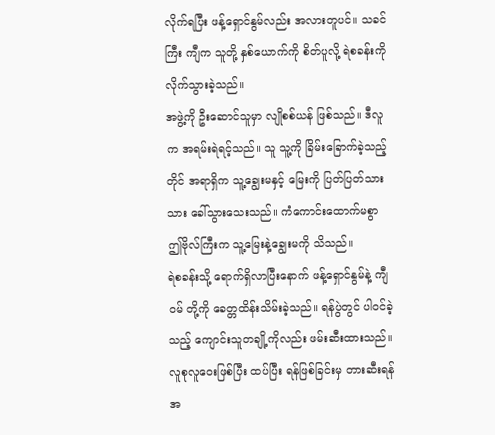လိုက်ရပြီး ဖန့်ရှောင်နွမ်လည်း အလားတူပင်။ သခင်ကြီး ကျီက သူတို့ နှစ်ယောက်ကို စိတ်ပူလို့ ရဲစခန်းကို လိုက်သွားခဲ့သည်။
အဖွဲ့ကို ဦးဆောင်သူမှာ လျိုစစ်ယန် ဖြစ်သည်။ ဒီလူက အရမ်းရဲရင့်သည်။ သူ သူ့ကို ခြိမ်းခြောက်ခဲ့သည့်တိုင် အရာရှိက သူ့ချွေးမနှင့် မြေးကို ပြတ်ပြတ်သားသား ခေါ်သွားသေးသည်။ ကံကောင်းထောက်မစွာ ဤဗိုလ်ကြီးက သူ့မြေးနဲ့ချွေးမကို သိသည်။
ရဲစခန်းသို့ ရောက်ရှိလာပြီးနောက် ဖန့်ရှောင်နွမ်နဲ့ ကျီဝမ် တို့ကို ခေတ္တထိန်းသိမ်းခဲ့သည်။ ရန်ပွဲတွင် ပါဝင်ခဲ့သည့် ကျောင်းသူတချို့ကိုလည်း ဖမ်းဆီးထားသည်။
လူစုလူဝေးဖြစ်ပြီး ထပ်ပြီး ရန်ဖြစ်ခြင်းမှ တားဆီးရန်အ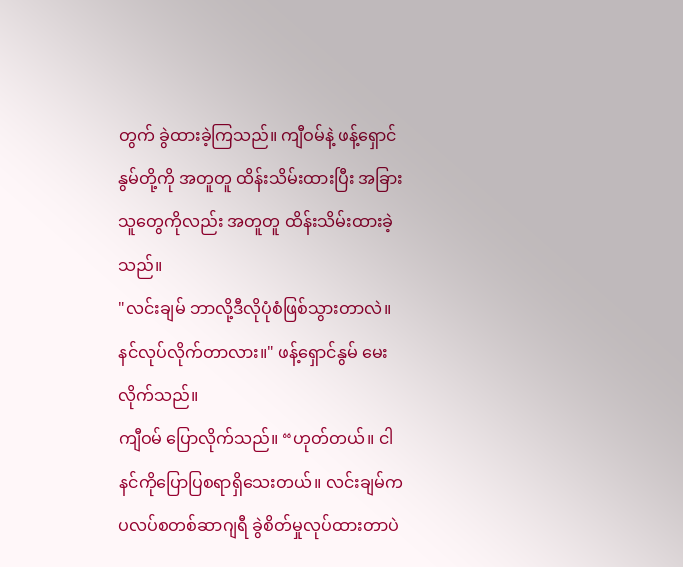တွက် ခွဲထားခဲ့ကြသည်။ ကျီဝမ်နဲ့ ဖန့်ရှောင်နွမ်တို့ကို အတူတူ ထိန်းသိမ်းထားပြီး အခြားသူတွေကိုလည်း အတူတူ ထိန်းသိမ်းထားခဲ့သည်။
"လင်းချမ် ဘာလို့ဒီလိုပုံစံဖြစ်သွားတာလဲ။ နင်လုပ်လိုက်တာလား။" ဖန့်ရှောင်နွမ် မေးလိုက်သည်။
ကျီဝမ် ပြောလိုက်သည်။ “ဟုတ်တယ်။ ငါနင်ကိုပြောပြစရာရှိသေးတယ်။ လင်းချမ်က ပလပ်စတစ်ဆာဂျရီ ခွဲစိတ်မှုလုပ်ထားတာပဲ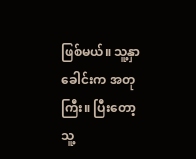ဖြစ်မယ်။ သူ့နှာခေါင်းက အတုကြီး။ ပြီးတော့ သူ့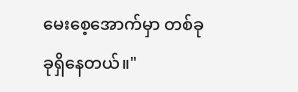မေးစေ့အောက်မှာ တစ်ခုခုရှိနေတယ်။"